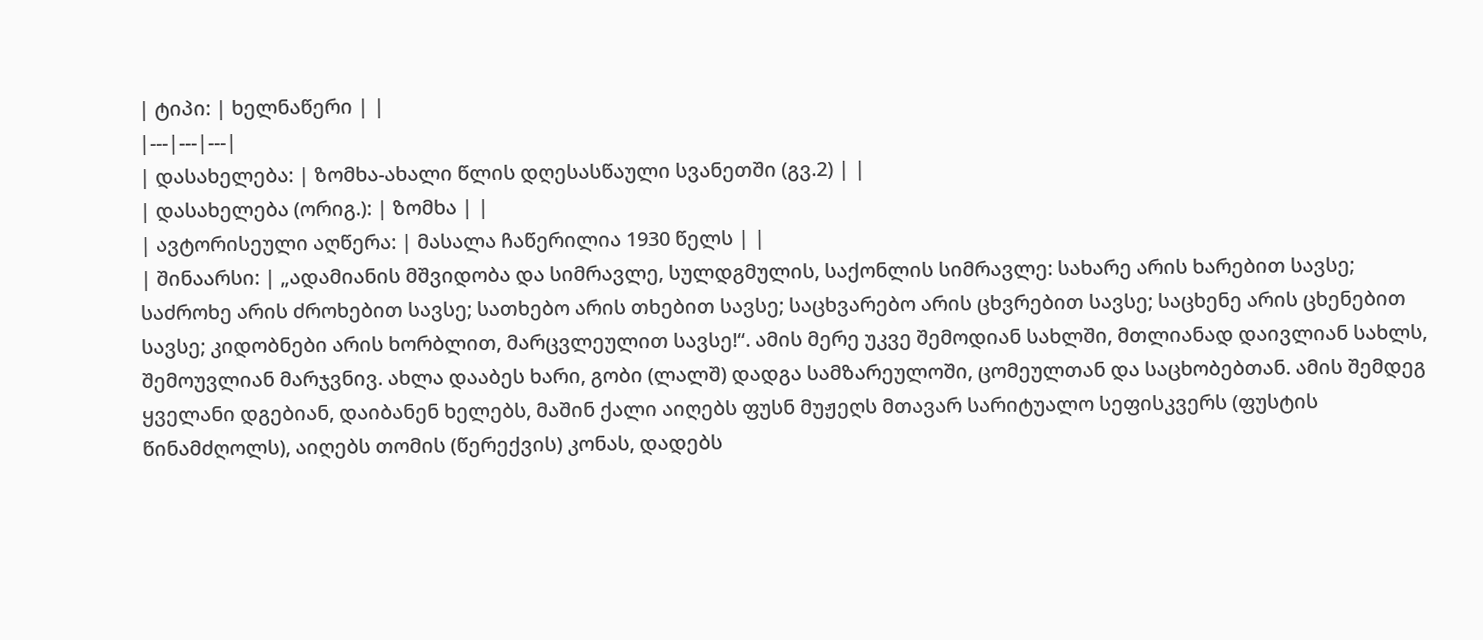| ტიპი: | ხელნაწერი | |
|---|---|---|
| დასახელება: | ზომხა-ახალი წლის დღესასწაული სვანეთში (გვ.2) | |
| დასახელება (ორიგ.): | ზომხა | |
| ავტორისეული აღწერა: | მასალა ჩაწერილია 1930 წელს | |
| შინაარსი: | „ადამიანის მშვიდობა და სიმრავლე, სულდგმულის, საქონლის სიმრავლე: სახარე არის ხარებით სავსე; საძროხე არის ძროხებით სავსე; სათხებო არის თხებით სავსე; საცხვარებო არის ცხვრებით სავსე; საცხენე არის ცხენებით სავსე; კიდობნები არის ხორბლით, მარცვლეულით სავსე!“. ამის მერე უკვე შემოდიან სახლში, მთლიანად დაივლიან სახლს, შემოუვლიან მარჯვნივ. ახლა დააბეს ხარი, გობი (ლალშ) დადგა სამზარეულოში, ცომეულთან და საცხობებთან. ამის შემდეგ ყველანი დგებიან, დაიბანენ ხელებს, მაშინ ქალი აიღებს ფუსნ მუჟეღს მთავარ სარიტუალო სეფისკვერს (ფუსტის წინამძღოლს), აიღებს თომის (წერექვის) კონას, დადებს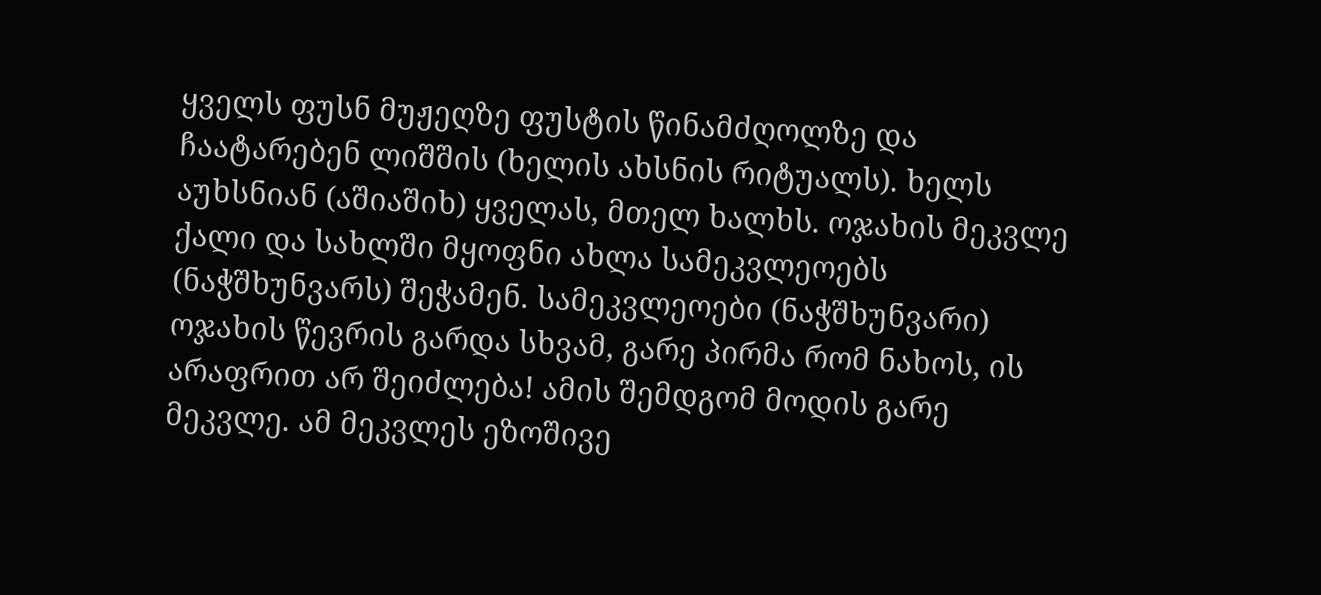ყველს ფუსნ მუჟეღზე ფუსტის წინამძღოლზე და ჩაატარებენ ლიშშის (ხელის ახსნის რიტუალს). ხელს აუხსნიან (აშიაშიხ) ყველას, მთელ ხალხს. ოჯახის მეკვლე ქალი და სახლში მყოფნი ახლა სამეკვლეოებს (ნაჭშხუნვარს) შეჭამენ. სამეკვლეოები (ნაჭშხუნვარი) ოჯახის წევრის გარდა სხვამ, გარე პირმა რომ ნახოს, ის არაფრით არ შეიძლება! ამის შემდგომ მოდის გარე მეკვლე. ამ მეკვლეს ეზოშივე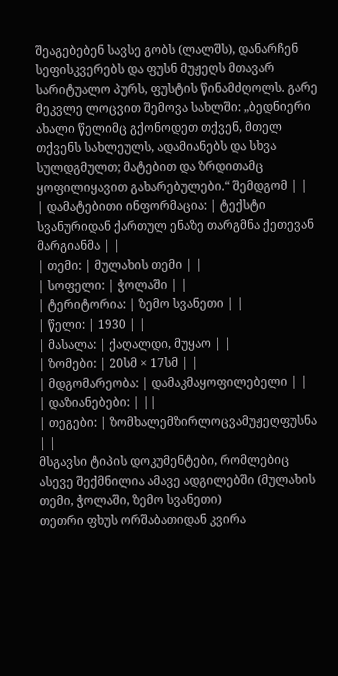შეაგებებენ სავსე გობს (ლალშს), დანარჩენ სეფისკვერებს და ფუსნ მუჟეღს მთავარ სარიტუალო პურს, ფუსტის წინამძღოლს. გარე მეკვლე ლოცვით შემოვა სახლში: „ბედნიერი ახალი წელიმც გქონოდეთ თქვენ, მთელ თქვენს სახლეულს, ადამიანებს და სხვა სულდგმულთ; მატებით და ზრდითამც ყოფილიყავით გახარებულები.“ შემდგომ | |
| დამატებითი ინფორმაცია: | ტექსტი სვანურიდან ქართულ ენაზე თარგმნა ქეთევან მარგიანმა | |
| თემი: | მულახის თემი | |
| სოფელი: | ჭოლაში | |
| ტერიტორია: | ზემო სვანეთი | |
| წელი: | 1930 | |
| მასალა: | ქაღალდი, მუყაო | |
| ზომები: | 20სმ × 17სმ | |
| მდგომარეობა: | დამაკმაყოფილებელი | |
| დაზიანებები: | ||
| თეგები: | ზომხალემზირლოცვამუჟეღფუსნა | |
მსგავსი ტიპის დოკუმენტები, რომლებიც ასევე შექმნილია ამავე ადგილებში (მულახის თემი, ჭოლაში, ზემო სვანეთი)
თეთრი ფხუს ორშაბათიდან კვირა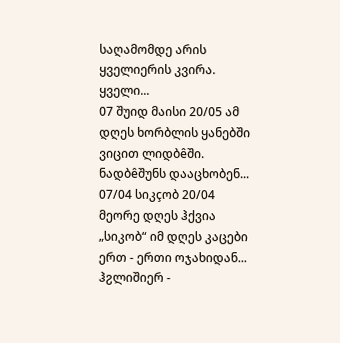საღამომდე არის ყველიერის კვირა. ყველი...
07 შუიდ მაისი 20/05 ამ დღეს ხორბლის ყანებში ვიცით ლიდბêში. ნადბêშუნს დააცხობენ...
07/04 სიკçობ 20/04 მეორე დღეს ჰქვია „სიკობ“ იმ დღეს კაცები ერთ - ერთი ოჯახიდან...
ჰჷლიშიერ -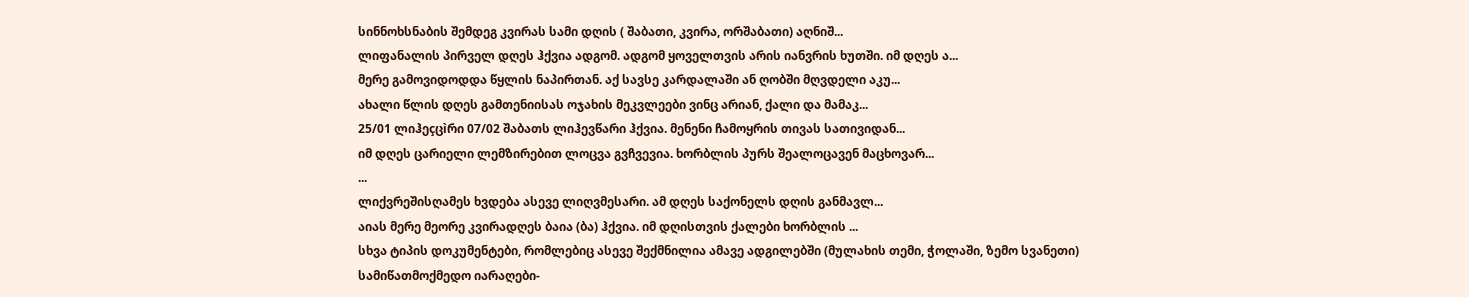სინნოხსნაბის შემდეგ კვირას სამი დღის ( შაბათი, კვირა, ორშაბათი) აღნიშ...
ლიფანალის პირველ დღეს ჰქვია ადგომ. ადგომ ყოველთვის არის იანვრის ხუთში. იმ დღეს ა...
მერე გამოვიდოდდა წყლის ნაპირთან. აქ სავსე კარდალაში ან ღობში მღვდელი აკუ...
ახალი წლის დღეს გამთენიისას ოჯახის მეკვლეები ვინც არიან, ქალი და მამაკ...
25/01 ლიჰეçცìრი 07/02 შაბათს ლიჰევწარი ჰქვია. მენენი ჩამოყრის თივას სათივიდან...
იმ დღეს ცარიელი ლემზირებით ლოცვა გვჩვევია. ხორბლის პურს შეალოცავენ მაცხოვარ...
...
ლიქვრეშისღამეს ხვდება ასევე ლიღვმესარი. ამ დღეს საქონელს დღის განმავლ...
აიას მერე მეორე კვირადღეს ბაია (ბა) ჰქვია. იმ დღისთვის ქალები ხორბლის ...
სხვა ტიპის დოკუმენტები, რომლებიც ასევე შექმნილია ამავე ადგილებში (მულახის თემი, ჭოლაში, ზემო სვანეთი)
სამიწათმოქმედო იარაღები-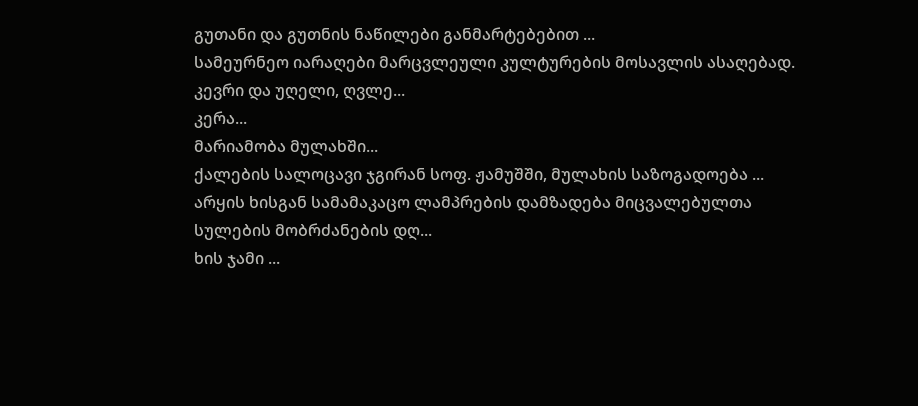გუთანი და გუთნის ნაწილები განმარტებებით ...
სამეურნეო იარაღები მარცვლეული კულტურების მოსავლის ასაღებად. კევრი და უღელი, ღვლე...
კერა...
მარიამობა მულახში...
ქალების სალოცავი ჯგირან სოფ. ჟამუშში, მულახის საზოგადოება ...
არყის ხისგან სამამაკაცო ლამპრების დამზადება მიცვალებულთა სულების მობრძანების დღ...
ხის ჯამი ...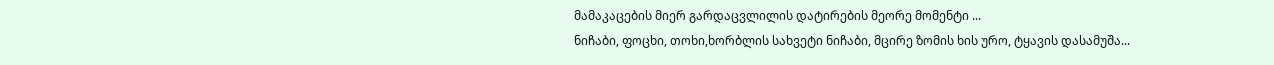მამაკაცების მიერ გარდაცვლილის დატირების მეორე მომენტი ...
ნიჩაბი, ფოცხი, თოხი,ხორბლის სახვეტი ნიჩაბი, მცირე ზომის ხის ურო, ტყავის დასამუშა...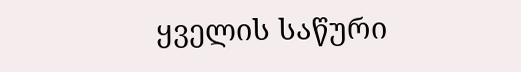ყველის საწური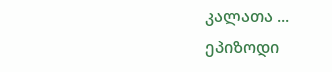კალათა ...
ეპიზოდი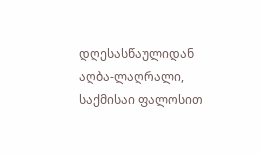დღესასწაულიდან აღბა-ლაღრალი, საქმისაი ფალოსით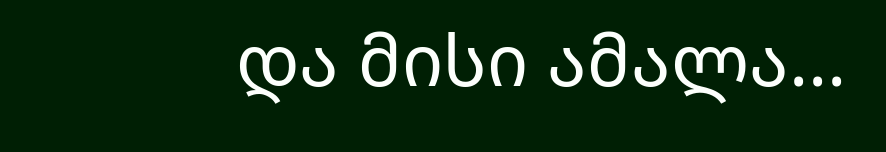და მისი ამალა...